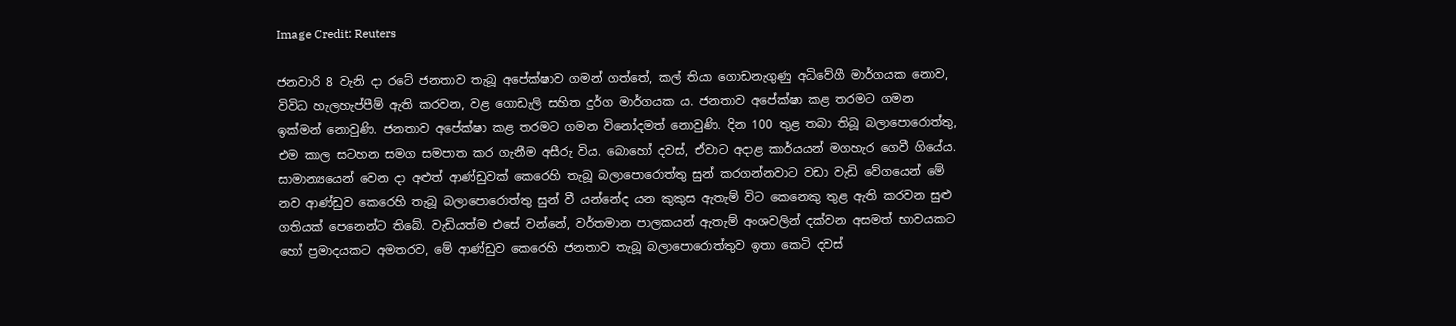Image Credit: Reuters

ජනවාරි 8 වැනි දා රටේ ජනතාව තැබූ අපේක්ෂාව ගමන් ගත්තේ, කල් තියා ගොඩනැගුණු අධිවේගී මාර්ගයක නොව, විවිධ හැලහැප්පීම් ඇති කරවන, වළ ගොඩැලි සහිත දුර්ග මාර්ගයක ය. ජනතාව අපේක්ෂා කළ තරමට ගමන ඉක්මන් නොවුණි. ජනතාව අපේක්ෂා කළ තරමට ගමන විනෝදමත් නොවුණි. දින 100 තුළ තබා තිබූ බලාපොරොත්තු, එම කාල සටහන සමග සමපාත කර ගැනීම අසීරු විය. බොහෝ දවස්, ඒවාට අදාළ කාර්යයන් මගහැර ගෙවී ගියේය. සාමාන්‍යයෙන් වෙන දා අළුත් ආණ්ඩුවක් කෙරෙහි තැබූ බලාපොරොත්තු සුන් කරගන්නවාට වඩා වැඩි වේගයෙන් මේ නව ආණ්ඩුව කෙරෙහි තැබූ බලාපොරොත්තු සුන් වී යන්නේද යන කුකුස ඇතැම් විට කෙනෙකු තුළ ඇති කරවන සුළු ගතියක් පෙනෙන්ට තිබේ. වැඩියත්ම එසේ වන්නේ, වර්තමාන පාලකයන් ඇතැම් අංශවලින් දක්වන අසමත් භාවයකට හෝ ප්‍රමාදයකට අමතරව, මේ ආණ්ඩුව කෙරෙහි ජනතාව තැබූ බලාපොරොත්තුව ඉතා කෙටි දවස්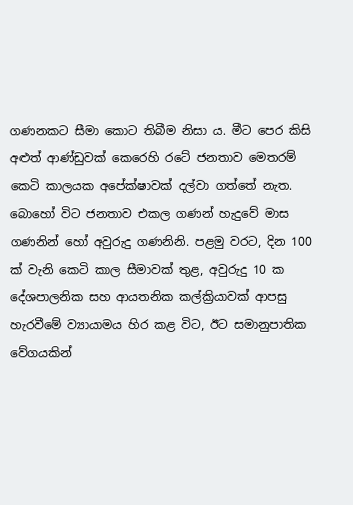ගණනකට සීමා කොට තිබීම නිසා ය. මීට පෙර කිසි අළුත් ආණ්ඩුවක් කෙරෙහි රටේ ජනතාව මෙතරම් කෙටි කාලයක අපේක්ෂාවක් දල්වා ගත්තේ නැත. බොහෝ විට ජනතාව එකල ගණන් හැදුවේ මාස ගණනින් හෝ අවුරුදු ගණනිනි. පළමු වරට, දින 100 ක් වැනි කෙටි කාල සීමාවක් තුළ, අවුරුදු 10 ක දේශපාලනික සහ ආයතනික කල්ක්‍රියාවක් ආපසු හැරවීමේ ව්‍යායාමය හිර කළ විට, ඊට සමානුපාතික වේගයකින්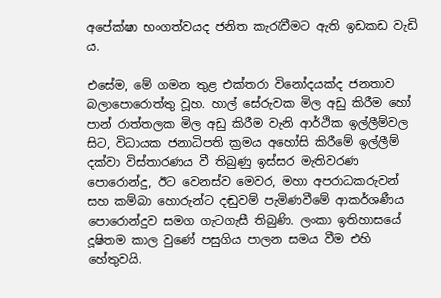අපේක්ෂා භංගත්වයද ජනිත කැරැවීමට ඇති ඉඩකඩ වැඩි ය.

එසේම, මේ ගමන තුළ එක්තරා විනෝදයක්ද ජනතාව බලාපොරොත්තු වූහ. හාල් සේරුවක මිල අඩු කිරීම හෝ පාන් රාත්තලක මිල අඩු කිරීම වැනි ආර්ථික ඉල්ලීම්වල සිට, විධායක ජනාධිපති ක්‍රමය අහෝසි කිරීමේ ඉල්ලීම් දක්වා විස්තාරණය වී තිබුණු ඉස්සර මැතිවරණ පොරොන්දු, ඊට වෙනස්ව මෙවර, මහා අපරාධකරුවන් සහ කම්බා හොරුන්ට දඬුවම් පැමිණවීමේ ආකර්ශණීය පොරොන්දුව සමග ගැටගැසී තිබුණි. ලංකා ඉතිහාසයේ දූෂිතම කාල වුණේ පසුගිය පාලන සමය වීම එහි හේතුවයි.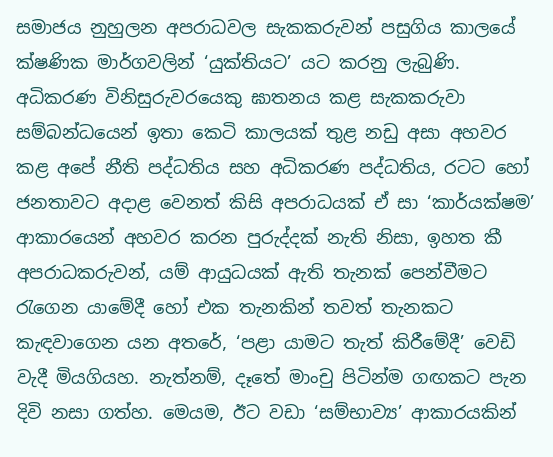සමාජය නුහුලන අපරාධවල සැකකරුවන් පසුගිය කාලයේ ක්ෂණික මාර්ගවලින් ‘යුක්තියට’ යට කරනු ලැබුණි. අධිකරණ විනිසුරුවරයෙකු ඝාතනය කළ සැකකරුවා සම්බන්ධයෙන් ඉතා කෙටි කාලයක් තුළ නඩු අසා අහවර කළ අපේ නීති පද්ධතිය සහ අධිකරණ පද්ධතිය, රටට හෝ ජනතාවට අදාළ වෙනත් කිසි අපරාධයක් ඒ සා ‘කාර්යක්ෂම’ ආකාරයෙන් අහවර කරන පුරුද්දක් නැති නිසා, ඉහත කී අපරාධකරුවන්, යම් ආයුධයක් ඇති තැනක් පෙන්වීමට රැගෙන යාමේදී හෝ එක තැනකින් තවත් තැනකට කැඳවාගෙන යන අතරේ, ‘පළා යාමට තැත් කිරීමේදී’ වෙඩි වැදී මියගියහ. නැත්නම්, දෑතේ මාංචු පිටින්ම ගඟකට පැන දිවි නසා ගත්හ. මෙයම, ඊට වඩා ‘සම්භාව්‍ය’ ආකාරයකින්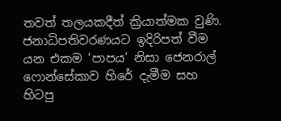තවත් තලයකදීත් ක්‍රියාත්මක වුණි. ජනාධිපතිවරණයට ඉදිරිපත් වීම යන එකම ‘පාපය’ නිසා ජෙනරාල් ෆොන්සේකාව හිරේ දැමීම සහ හිටපු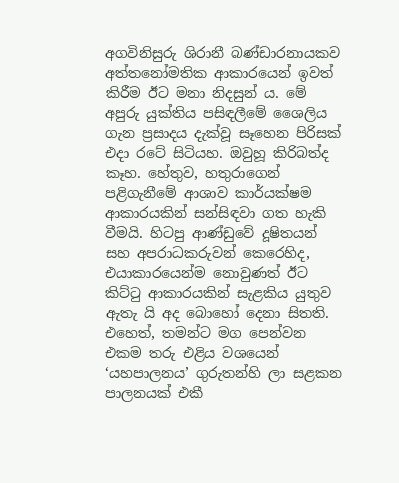අගවිනිසුරු ශිරානී බණ්ඩාරනායකව අත්තනෝමතික ආකාරයෙන් ඉවත් කිරීම ඊට මනා නිදසුන් ය. මේ අපුරු යුක්තිය පසිඳලීමේ ශෛලිය ගැන ප්‍රසාදය දැක්වූ සෑහෙන පිරිසක් එදා රටේ සිටියහ. ඔවුහූ කිරිබත්ද කෑහ. හේතුව, හතුරාගෙන් පළිගැනීමේ ආශාව කාර්යක්ෂම ආකාරයකින් සන්සිඳවා ගත හැකි වීමයි. හිටපු ආණ්ඩුවේ දූෂිතයන් සහ අපරාධකරුවන් කෙරෙහිද, එයාකාරයෙන්ම නොවුණත් ඊට කිට්ටු ආකාරයකින් සැළකිය යුතුව ඇතැ යි අද බොහෝ දෙනා සිතති. එහෙත්, තමන්ට මග පෙන්වන එකම තරු එළිය වශයෙන් ‘යහපාලනය’ ගුරුතන්හි ලා සළකන පාලනයක් එකී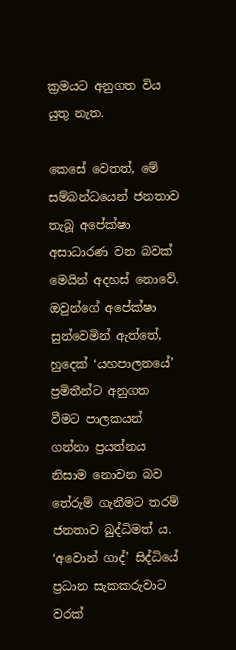ක්‍රමයට අනුගත විය යුතු නැත.

කෙසේ වෙතත්, මේ සම්බන්ධයෙන් ජනතාව තැබූ අපේක්ෂා අසාධාරණ වන බවක් මෙයින් අදහස් නොවේ. ඔවුන්ගේ අපේක්ෂා සුන්වෙමින් ඇත්තේ, හුදෙක් ‘යහපාලනයේ’ ප්‍රමිතීන්ට අනුගත වීමට පාලකයන් ගන්නා ප්‍රයත්නය නිසාම නොවන බව තේරුම් ගැනීමට තරම් ජනතාව බුද්ධිමත් ය. ‘අවොන් ගාද්’ සිද්ධියේ ප්‍රධාන සැකකරුවාට වරක්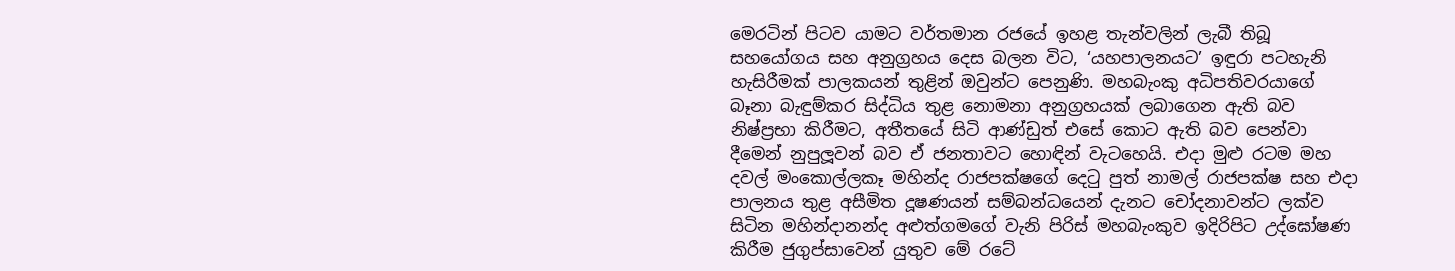මෙරටින් පිටව යාමට වර්තමාන රජයේ ඉහළ තැන්වලින් ලැබී තිබූ සහයෝගය සහ අනුග්‍රහය දෙස බලන විට, ‘යහපාලනයට’ ඉඳුරා පටහැනි හැසිරීමක් පාලකයන් තුළින් ඔවුන්ට පෙනුණි. මහබැංකු අධිපතිවරයාගේ බෑනා බැඳුම්කර සිද්ධිය තුළ නොමනා අනුග්‍රහයක් ලබාගෙන ඇති බව නිෂ්ප්‍රභා කිරීමට, අතීතයේ සිටි ආණ්ඩුත් එසේ කොට ඇති බව පෙන්වා දීමෙන් නුපුලූවන් බව ඒ ජනතාවට හොඳින් වැටහෙයි. එදා මුළු රටම මහ දවල් මංකොල්ලකෑ මහින්ද රාජපක්ෂගේ දෙටු පුත් නාමල් රාජපක්ෂ සහ එදා පාලනය තුළ අසීමිත දූෂණයන් සම්බන්ධයෙන් දැනට චෝදනාවන්ට ලක්ව සිටින මහින්දානන්ද අළුත්ගමගේ වැනි පිරිස් මහබැංකුව ඉදිරිපිට උද්ඝෝෂණ කිරීම ජුගුප්සාවෙන් යුතුව මේ රටේ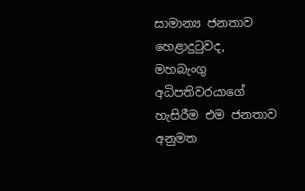සාමාන්‍ය ජනතාව හෙළාදුටුවද, මහබැංගු අධිපතිවරයාගේ හැසිරීම එම ජනතාව අනුමත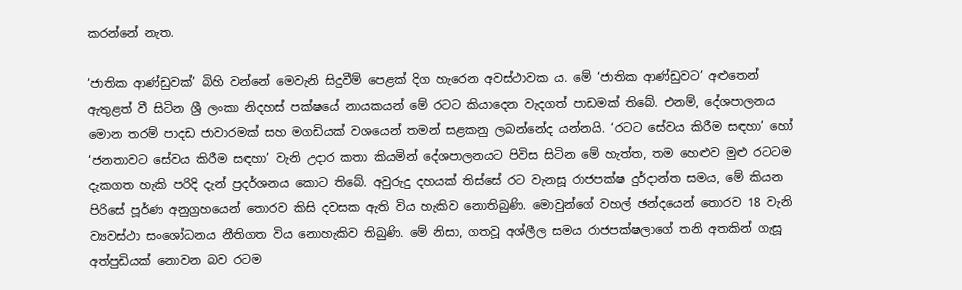කරන්නේ නැත.

‘ජාතික ආණ්ඩුවක්’ බිහි වන්නේ මෙවැනි සිදුවීම් පෙළක් දිග හැරෙන අවස්ථාවක ය. මේ ‘ජාතික ආණ්ඩුවට’ අළුතෙන් ඇතුළත් වී සිටින ශ්‍රී ලංකා නිදහස් පක්ෂයේ නායකයන් මේ රටට කියාදෙන වැදගත් පාඩමක් තිබේ. එනම්, දේශපාලනය මොන තරම් පාදඩ ජාවාරමක් සහ මගඩියක් වශයෙන් තමන් සළකනු ලබන්නේද යන්නයි. ‘රටට සේවය කිරීම සඳහා’ හෝ ‘ජනතාවට සේවය කිරීම සඳහා’ වැනි උදාර කතා කියමින් දේශපාලනයට පිවිස සිටින මේ හැත්ත, තම හෙළුව මුළු රටටම දැකගත හැකි පරිදි දැන් ප්‍රදර්ශනය කොට තිබේ. අවුරුදු දහයක් තිස්සේ රට වැනසූ රාජපක්ෂ දුර්දාන්ත සමය, මේ කියන පිරිසේ පූර්ණ අනුග්‍රහයෙන් තොරව කිසි දවසක ඇති විය හැකිව නොතිබුණි. මොවුන්ගේ වහල් ඡන්දයෙන් තොරව 18 වැනි ව්‍යවස්ථා සංශෝධනය නීතිගත විය නොහැකිව තිබුණි. මේ නිසා, ගතවූ අශ්ලීල සමය රාජපක්ෂලාගේ තනි අතකින් ගැසූ අත්පුඩියක් නොවන බව රටම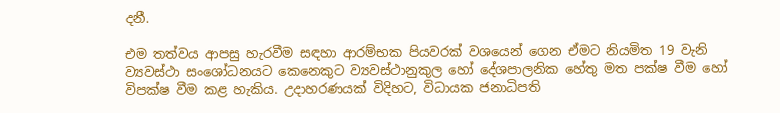දනී.

එම තත්වය ආපසු හැරවීම සඳහා ආරම්භක පියවරක් වශයෙන් ගෙන ඒමට නියමිත 19 වැනි ව්‍යවස්ථා සංශෝධනයට කෙනෙකුට ව්‍යවස්ථානුකුල හෝ දේශපාලනික හේතු මත පක්ෂ වීම හෝ විපක්ෂ වීම කළ හැකිය. උදාහරණයක් විදිහට, විධායක ජනාධිපති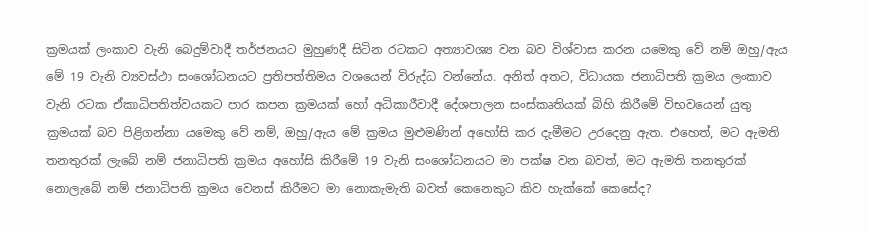ක්‍රමයක් ලංකාව වැනි බෙදුම්වාදී තර්ජනයට මුහුණදී සිටින රටකට අත්‍යාවශ්‍ය වන බව විශ්වාස කරන යමෙකු වේ නම් ඔහු/ඇය මේ 19 වැනි ව්‍යවස්ථා සංශෝධනයට ප්‍රතිපත්තිමය වශයෙන් විරුද්ධ වන්නේය. අනිත් අතට, විධායක ජනාධිපති ක්‍රමය ලංකාව වැනි රටක ඒකාධිපතිත්වයකට පාර කපන ක්‍රමයක් හෝ අධිකාරීවාදී දේශපාලන සංස්කෘතියක් බිහි කිරීමේ විභවයෙන් යුතු ක්‍රමයක් බව පිළිගන්නා යමෙකු වේ නම්, ඔහු/ඇය මේ ක්‍රමය මුළුමණින් අහෝසි කර දැමීමට උරදෙනු ඇත. එහෙත්, මට ඇමති තනතුරක් ලැබේ නම් ජනාධිපති ක්‍රමය අහෝසි කිරීමේ 19 වැනි සංශෝධනයට මා පක්ෂ වන බවත්, මට ඇමති තනතුරක් නොලැබේ නම් ජනාධිපති ක්‍රමය වෙනස් කිරීමට මා නොකැමැති බවත් කෙනෙකුට කිව හැක්කේ කෙසේද?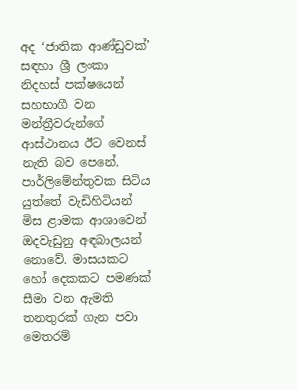අද ‘ජාතික ආණ්ඩුවක්’ සඳහා ශ්‍රී ලංකා නිදහස් පක්ෂයෙන් සහභාගී වන මන්ත්‍රීවරුන්ගේ ආස්ථානය ඊට වෙනස් නැති බව පෙනේ. පාර්ලිමේන්තුවක සිටිය යුත්තේ වැඩිහිටියන් මිස ළාමක ආශාවෙන් ඔදවැඩුනු අඳබාලයන් නොවේ. මාසයකට හෝ දෙකකට පමණක් සීමා වන ඇමති තනතුරක් ගැන පවා මෙතරම්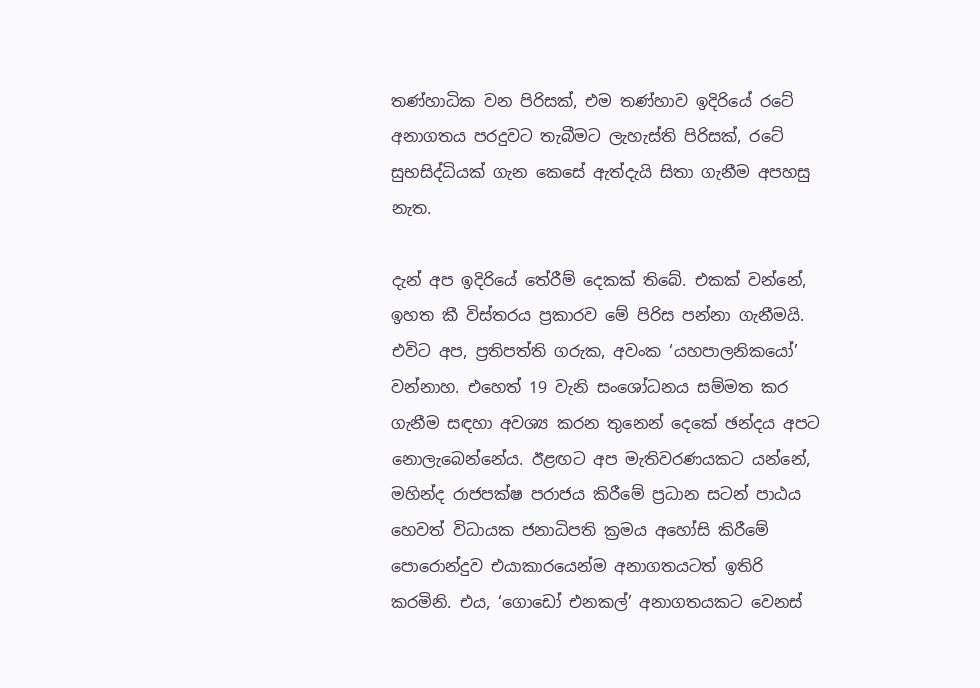තණ්හාධික වන පිරිසක්, එම තණ්හාව ඉදිරියේ රටේ අනාගතය පරදුවට තැබීමට ලැහැස්ති පිරිසක්, රටේ සුභසිද්ධියක් ගැන කෙසේ ඇත්දැයි සිතා ගැනීම අපහසු නැත.

දැන් අප ඉදිරියේ තේරීම් දෙකක් තිබේ. එකක් වන්නේ, ඉහත කී විස්තරය ප්‍රකාරව මේ පිරිස පන්නා ගැනීමයි. එවිට අප, ප්‍රතිපත්ති ගරුක, අවංක ‘යහපාලනිකයෝ’ වන්නාහ. එහෙත් 19 වැනි සංශෝධනය සම්මත කර ගැනීම සඳහා අවශ්‍ය කරන තුනෙන් දෙකේ ඡන්දය අපට නොලැබෙන්නේය. ඊළඟට අප මැතිවරණයකට යන්නේ, මහින්ද රාජපක්ෂ පරාජය කිරීමේ ප්‍රධාන සටන් පාඨය හෙවත් විධායක ජනාධිපති ක්‍රමය අහෝසි කිරීමේ පොරොන්දුව එයාකාරයෙන්ම අනාගතයටත් ඉතිරි කරමිනි. එය, ‘ගොඩෝ එනකල්’ අනාගතයකට වෙනස්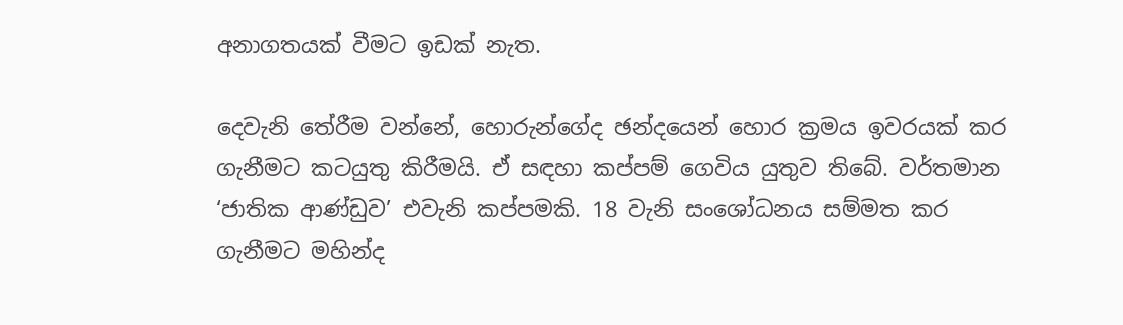අනාගතයක් වීමට ඉඩක් නැත.

දෙවැනි තේරීම වන්නේ, හොරුන්ගේද ඡන්දයෙන් හොර ක්‍රමය ඉවරයක් කර ගැනීමට කටයුතු කිරීමයි. ඒ සඳහා කප්පම් ගෙවිය යුතුව තිබේ. වර්තමාන ‘ජාතික ආණ්ඩුව’ එවැනි කප්පමකි. 18 වැනි සංශෝධනය සම්මත කර ගැනීමට මහින්ද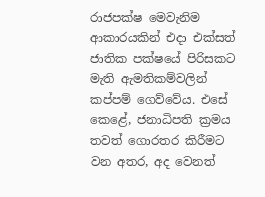රාජපක්ෂ මෙවැනිම ආකාරයකින් එදා එක්සත් ජාතික පක්ෂයේ පිරිසකට මැති ඇමතිකම්වලින් කප්පම් ගෙව්වේය. එසේ කෙළේ, ජනාධිපති ක්‍රමය තවත් ගොරතර කිරීමට වන අතර, අද වෙනත්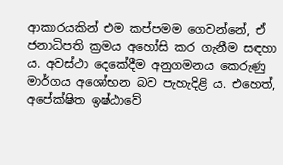ආකාරයකින් එම කප්පමම ගෙවන්නේ, ඒ ජනාධිපති ක්‍රමය අහෝසි කර ගැනීම සඳහා ය. අවස්ථා දෙකේදීම අනුගමනය කෙරුණු මාර්ගය අශෝභන බව පැහැදිළි ය. එහෙත්, අපේක්ෂිත ඉෂ්ඨාවේ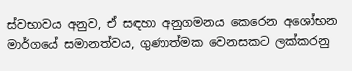ස්වභාවය අනුව, ඒ සඳහා අනුගමනය කෙරෙන අශෝභන මාර්ගයේ සමානත්වය, ගුණාත්මක වෙනසකට ලක්කරනු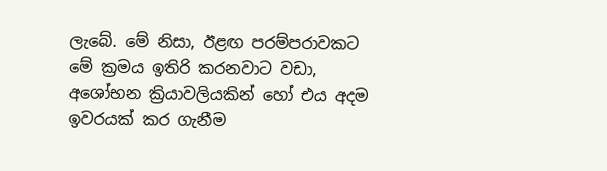ලැබේ. මේ නිසා, ඊළඟ පරම්පරාවකට මේ ක්‍රමය ඉතිරි කරනවාට වඩා, අශෝභන ක්‍රියාවලියකින් හෝ එය අදම ඉවරයක් කර ගැනීම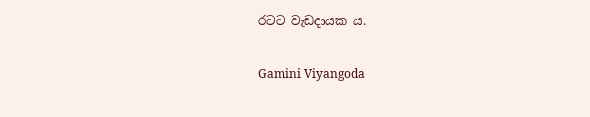රටට වැඩදායක ය.

Gamini Viyangoda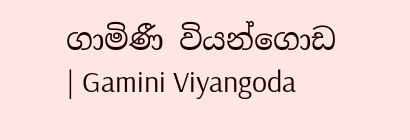ගාමිණී වියන්ගොඩ
| Gamini Viyangoda